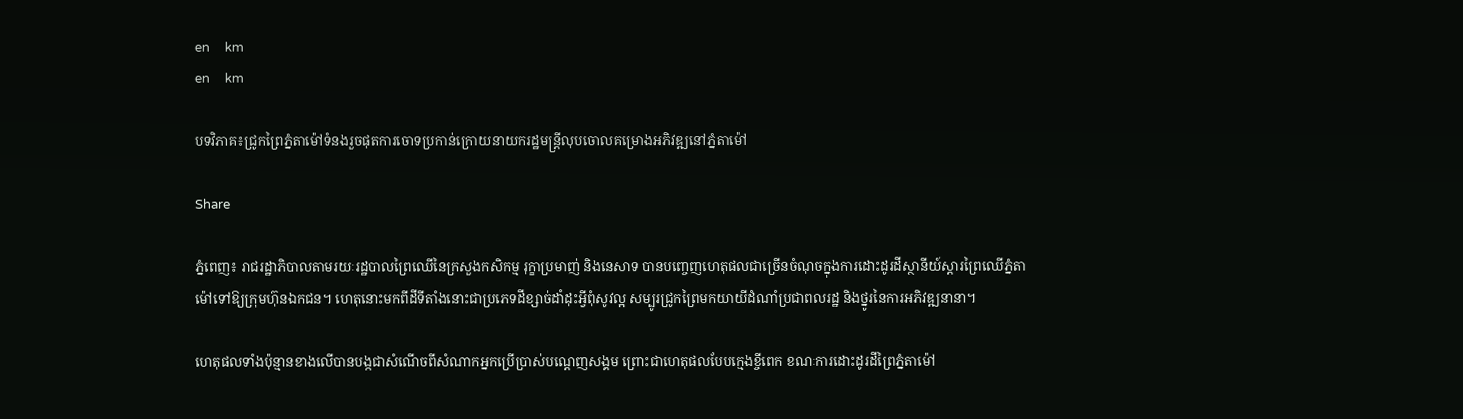en     km
en     km

បទវិភាគ៖ជ្រូកព្រៃភ្នំតាម៉ៅទំនងរួចផុតការចោទប្រកាន់ក្រោយនាយករដ្ឋមន្រ្តីលុបចោលគម្រោងអភិវឌ្ឍនៅភ្នំតាម៉ៅ

Share

ភ្នំពេញ៖ រាជរដ្ឋាភិបាលតាមរយៈរដ្ឋបាលព្រៃឈើនៃក្រសួងកសិកម្ម រុក្ខាប្រមាញ់ និងនេសាទ បានបញ្ចេញហេតុផលជាច្រើនចំណុចក្នុងការដោះដូរដីស្ថានីយ៍ស្តារព្រៃឈើភ្នំតាម៉ៅទៅឱ្យក្រុមហ៊ុនឯកជន។ ហេតុនោះមកពីដីទីតាំងនោះជាប្រភេទដីខ្សាច់ដាំដុះអ្វីពុំសូវល្អ សម្បូរជ្រូកព្រៃមកយាយីដំណាំប្រជាពលរដ្ឋ និងថ្នូរនៃការអភិវឌ្ឍនានា។

ហេតុផលទាំងប៉ុន្មានខាងលើបានបង្កជាសំណើចពីសំណាកអ្នកប្រើប្រាស់បណ្តេញសង្គម ព្រោះជាហេតុផលបែបក្មេងខ្ចីពេក ខណៈការដោះដូរដីព្រៃភ្នំតាម៉ៅ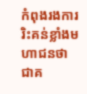កំពុងរងការរិះគន់ខ្លាំងមហាជនថា ជាគ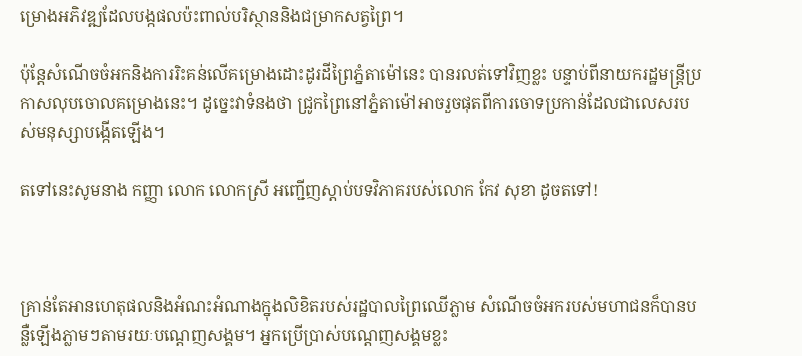ម្រោងអភិវឌ្ឍដែលបង្កផលប៉ះពាល់បរិស្ថាននិងជម្រាកសត្វព្រៃ។

ប៉ុន្តែសំណើចចំអកនិងការរិះគន់លើគម្រោងដោះដូរដីព្រៃភ្នំតាម៉ៅនេះ បានរលត់ទៅវិញខ្លះ បន្ទាប់ពីនាយករដ្ឋមន្រ្តីប្រកាសលុបចោលគម្រោងនេះ។ ដូច្នេះវាទំនងថា ជ្រូកព្រៃនៅភ្នំតាម៉ៅអាចរួចផុតពីការចោទប្រកាន់ដែលជាលេសរបស់មនុស្សាបង្កើតឡើង។

តទៅនេះសូមនាង កញ្ញា លោក លោកស្រី អញ្ជើញស្តាប់បទវិភាគរបស់លោក កែវ សុខា ដូចតទៅ!



គ្រាន់តែអានហេតុផលនិងអំណះអំណាងក្នុងលិខិតរបស់រដ្ឋបាលព្រៃឈើភ្លាម សំណើចចំអករបស់មហាជនក៏បានបន្លឺឡើងភ្លាមៗតាមរយៈបណ្តេញសង្គម។ អ្នកប្រើប្រាស់បណ្តេញសង្គមខ្លះ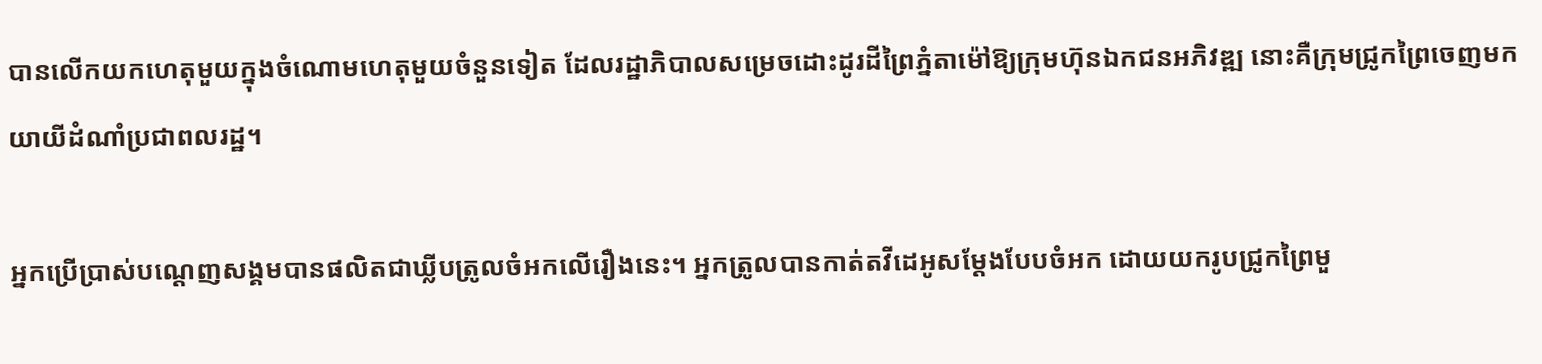បានលើកយកហេតុមួយក្នុងចំណោមហេតុមួយចំនួនទៀត ដែលរដ្ឋាភិបាលសម្រេចដោះដូរដីព្រៃភ្នំតាម៉ៅឱ្យក្រុមហ៊ុនឯកជនអភិវឌ្ឍ នោះគឺក្រុមជ្រូកព្រៃចេញមកយាយីដំណាំប្រជាពលរដ្ឋ។

អ្នកប្រើប្រាស់បណ្តេញសង្គមបានផលិតជាឃ្លីបត្រូលចំអកលើរឿងនេះ។ អ្នកត្រូលបានកាត់តវីដេអូសម្តែងបែបចំអក ដោយយករូបជ្រូកព្រៃមួ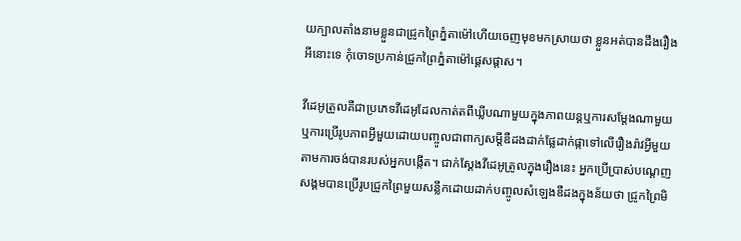យក្បាលតាំងនាមខ្លួនជាជ្រូកព្រៃភ្នំតាម៉ៅហើយចេញមុខមកស្រាយថា ខ្លួនអត់បានដឹងរឿងអីនោះទេ កុំចោទប្រកាន់ជ្រូកព្រៃភ្នំតាម៉ៅផ្តេសផ្តាស។

វីដេអូត្រូលគឺជាប្រភេទវីដេអូដែលកាត់តពីឃ្លីបណាមួយក្នុងភាពយន្តឬការសម្តែងណាមួយឬការប្រើរូបភាពអ្វីមួយដោយបញ្ចូលជាពាក្យសម្តីឌឺដងដាក់ផ្លែដាក់ផ្កាទៅលើរឿងរ៉ាវអ្វីមួយតាមការចង់បានរបស់អ្នកបង្កើត។ ជាក់ស្តែងវីដេអូត្រូលក្នុងរឿងនេះ អ្នកប្រើប្រាស់បណ្តេញសង្គមបានប្រើរូបជ្រូកព្រៃមួយសន្លឹកដោយដាក់បញ្ចូលសំឡេងឌឺដងក្នុងន័យថា ជ្រូកព្រៃមិ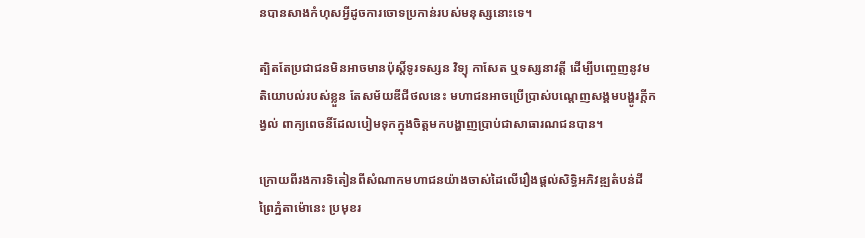នបានសាងកំហុសអ្វីដូចការចោទប្រកាន់របស់មនុស្សនោះទេ។

ត្បិតតែប្រជាជនមិនអាចមានប៉ុស្តិ៍ទូរទស្សន វិទ្យុ កាសែត ឬទស្សនាវត្តី ដើម្បីបញ្ចេញនូវមតិយោបល់របស់ខ្លួន តែសម័យឌីជីថលនេះ មហាជនអាចប្រើប្រាស់បណ្តេញសង្គមបង្ហូរក្តីកង្វល់ ពាក្យពេចនិ៍ដែលបៀមទុកក្នុងចិត្តមកបង្ហាញប្រាប់ជាសាធារណជនបាន។

ក្រោយពីរងការទិតៀនពីសំណាកមហាជនយ៉ាងចាស់ដៃលើរឿងផ្តល់សិទ្ធិអភិវឌ្ឍតំបន់ដីព្រៃភ្នំតាម៉ោនេះ ប្រមុខរ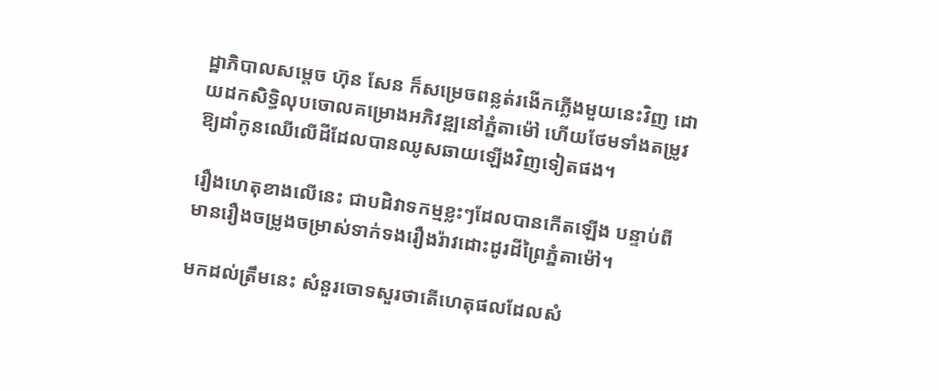ដ្ឋាភិបាលសម្តេច ហ៊ុន សែន ក៏សម្រេចពន្លត់រងើកភ្លើងមួយនេះវិញ ដោយដកសិទ្ធិលុបចោលគម្រោងអភិវឌ្ឍនៅភ្នំតាម៉ៅ ហើយថែមទាំងតម្រូវឱ្យដាំកូនឈើលើដីដែលបានឈូសឆាយឡើងវិញទៀតផង។

រឿងហេតុខាងលើនេះ ជាបដិវាទកម្មខ្លះៗដែលបានកើតឡើង បន្ទាប់ពីមានរឿងចម្រូងចម្រាស់ទាក់ទងរឿងរ៉ាវដោះដូរដីព្រៃភ្នំតាម៉ៅ។

មកដល់ត្រឹមនេះ សំនួរចោទសួរថាតើហេតុផលដែលសំ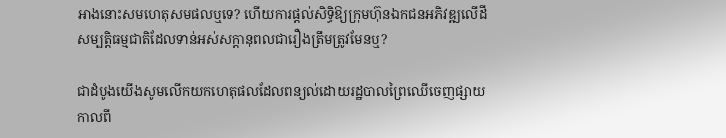អាងនោះសមហេតុសមផលឬទេ? ហើយការផ្តល់សិទ្ធិឱ្យក្រុមហ៊ុនឯកជនអភិវឌ្ឍលើដីសម្បត្តិធម្មជាតិដែលទាន់អស់សក្តានុពលជារឿងត្រឹមត្រូវមែនឬ?

ជាដំបូងយើងសូមលើកយកហេតុផលដែលពន្យល់ដោយរដ្ឋបាលព្រៃឈើចេញផ្សាយកាលពី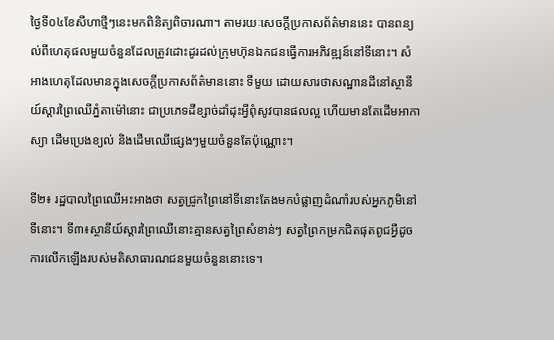ថ្ងៃទី០៤ខែសីហាថ្មីៗនេះមកពិនិត្យពិចារណា។ តាមរយៈសេចក្តីប្រកាសព័ត៌មាននេះ បានពន្យល់ពីហេតុផលមួយចំនួនដែលត្រូវដោះដូរដល់ក្រុមហ៊ុនឯកជនធ្វើការអភិវឌ្ឍន៍នៅទីនោះ។ សំអាងហេតុដែលមានក្នុងសេចក្តីប្រកាសព័ត៌មាននោះ ទីមួយ ដោយសារថាសណ្ឋានដីនៅស្ថានីយ៍ស្តារព្រៃឈើភ្នំតាម៉ៅនោះ ជាប្រភេទដីខ្សាច់ដាំដុះអ្វីពុំសូវបានផលល្អ ហើយមានតែដើមអាកាស្យា ដើមប្រេងខ្យល់ និងដើមឈើផ្សេងៗមួយចំនួនតែប៉ុណ្ណោះ។

ទី២៖ រដ្ឋបាលព្រៃឈើអះអាងថា សត្វជ្រូកព្រៃនៅទីនោះតែងមកបំផ្លាញដំណាំរបស់អ្នកភូមិនៅទីនោះ។ ទី៣៖ស្ថានីយ៍ស្តារព្រៃឈើនោះគ្មានសត្វព្រៃសំខាន់ៗ សត្វព្រៃកម្រកជិតផុតពូជអ្វីដូចការលើកឡើងរបស់មតិសាធារណជនមួយចំនួននោះទេ។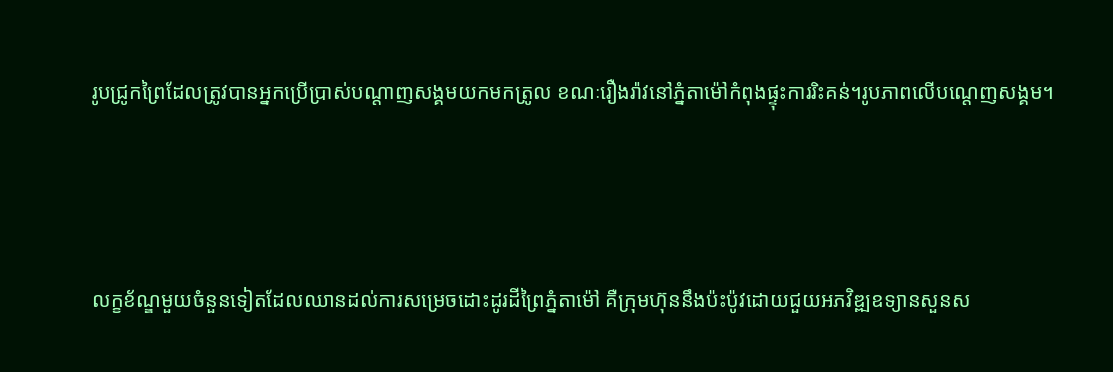រូបជ្រូកព្រៃដែលត្រូវបានអ្នកប្រើប្រាស់បណ្តាញសង្គមយកមកត្រូល ខណៈរឿងរ៉ាវនៅភ្នំតាម៉ៅកំពុងផ្ទុះការរិះគន់។រូបភាពលើបណ្តេញសង្គម។



លក្ខខ័ណ្ឌមួយចំនួនទៀតដែលឈានដល់ការសម្រេចដោះដូរដីព្រៃភ្នំតាម៉ៅ គឺក្រុមហ៊ុននឹងប៉ះប៉ូវដោយជួយអភវិឌ្ឍឧទ្យានសួនស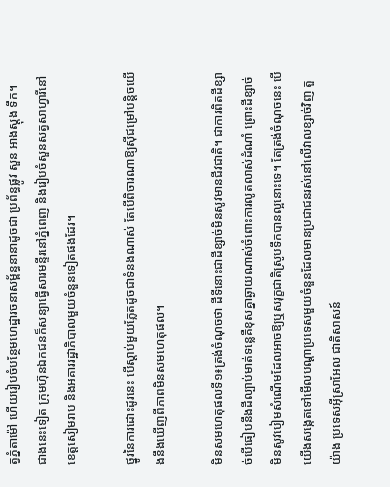ត្វភ្នំតាម៉ៅ ហើយរៀបចំបន្ថែមហេដ្ឋារចនាសម្ព័ន្ធនានាដូចជា ប្រព័ន្ធផ្លូវ សួន អាងស្តុង ទឹក។ ជាងនេះទៀត ក្រុមហ៊ុនឯកជនក៏សន្យាធ្វើសារមន្ទីរនៅភ្នំពេញ និងរៀបចំសួនសត្វសាហ្វារីនៅខេត្តសៀមរាប និងអគាររដ្ឋាភិបាលមួយចំនួនទៀតផងដែរ។

ថ្នូរនៃការដោះដូរនេះ បើស្តាប់មួយភ្លែតដូចជាទំនងណាស់ តែបើពិចារណាឱ្យស៊ីជម្រៅបន្តិចយើងនឹងឃើញពីភាពមិនសមហេតុផល។

មិនសមហេតុផលទី១៖ត្រង់ចំណុចថា ដីទីនោះជាដីខ្សាច់មិនសូវមានជីវជាតិ។ ជាការពិតដីខ្សាច់បើធៀបនឹងដីល្បាប់មាត់ទន្លេគឺខុសគ្នាឆ្ងាយណាស់ចំពោះការលូតលាស់ដំណាំ ព្រោះដីខ្សាច់មិនសូវបៀមសំណើមដែលអាចឱ្យឬសរុក្ខជាតិស្រូបទឹកបានល្អនោះទេ។ តែត្រង់ចំណុចនេះ បើយើងសង្កេតទៅមើលបណ្តាប្រទេសមួយចំនួនដែលមានប្រជាជនរស់នៅលើវាលខ្សាច់វិញ តួយ៉ាង ប្រទេសអ៊ីស្រាអែល ជាតិសាសន៍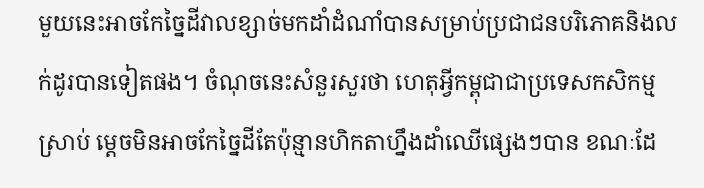មួយនេះអាចកែច្នៃដីវាលខ្សាច់មកដាំដំណាំបានសម្រាប់ប្រជាជនបរិភោគនិងលក់ដូរបានទៀតផង។ ចំណុចនេះសំនួរសួរថា ហេតុអ្វីកម្ពុជាជាប្រទេសកសិកម្មស្រាប់ ម្តេចមិនអាចកែច្នៃដីតែប៉ុន្មានហិកតាហ្នឹងដាំឈើផ្សេងៗបាន ខណៈដែ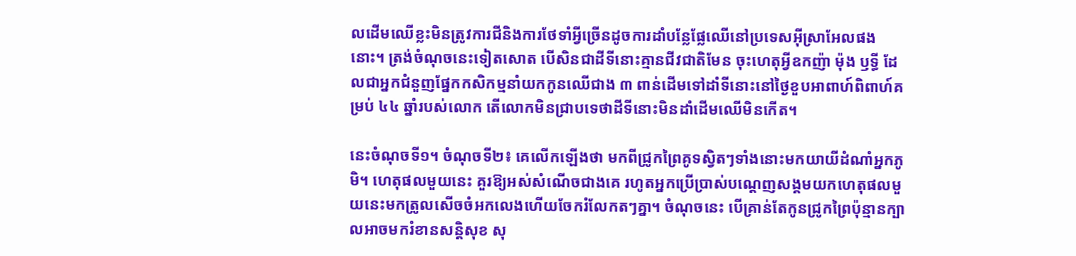លដើមឈើខ្លះមិនត្រូវការជីនិងការថែទាំអ្វីច្រើនដូចការដាំបន្លែផ្លែឈើនៅប្រទេសអ៊ីស្រាអែលផងនោះ។ ត្រង់ចំណុចនេះទៀតសោត បើសិនជាដីទីនោះគ្មានជីវជាតិមែន ចុះហេតុអ្វីឧកញ៉ា ម៉ុង ឫទ្ធី ដែលជាអ្នកជំនួញផ្នែកកសិកម្មនាំយកកូនឈើជាង ៣ ពាន់ដើមទៅដាំទីនោះនៅថ្ងៃខួបអាពាហ៍ពិពាហ៍គម្រប់ ៤៤ ឆ្នាំរបស់លោក តើលោកមិនជ្រាបទេថាដីទីនោះមិនដាំដើមឈើមិនកើត។

នេះចំណុចទី១។ ចំណុចទី២៖ គេលើកឡើងថា មកពីជ្រូកព្រៃគូទស្វិតៗទាំងនោះមកយាយីដំណាំអ្នកភូមិ។ ហេតុផលមួយនេះ គួរឱ្យអស់សំណើចជាងគេ រហូតអ្នកប្រើប្រាស់បណ្តេញសង្គមយកហេតុផលមួយនេះមកត្រូលសើចចំអកលេងហើយចែករំលែកតៗគ្នា។ ចំណុចនេះ បើគ្រាន់តែកូនជ្រូកព្រៃប៉ុន្មានក្បាលអាចមករំខានសន្តិសុខ សុ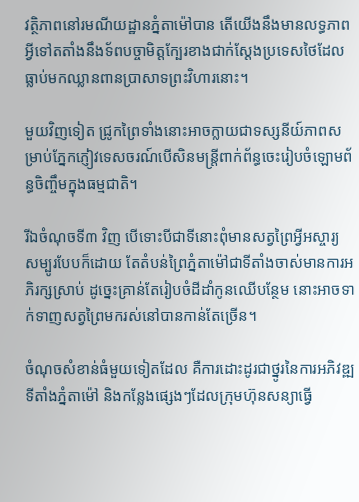វត្ថិភាពនៅរមណីយដ្ឋានភ្នំតាម៉ៅបាន តើយើងនឹងមានលទ្ធភាពអ្វីទៅតតាំងនឹងទ័ពបច្ចាមិត្តក្បែរខាងជាក់ស្តែងប្រទេសថៃដែលធ្លាប់មកឈ្លានពានប្រាសាទព្រះវិហារនោះ។

មួយវិញទៀត ជ្រូកព្រៃទាំងនោះអាចក្លាយជាទស្សនីយ៍ភាពសម្រាប់ភ្នែកភ្ញៀវទេសចរណ៍បើសិនមន្រ្តីពាក់ព័ន្ធចេះរៀបចំឡោមព័ន្ធចិញ្ចឹមក្នុងធម្មជាតិ។

រីឯចំណុចទី៣ វិញ បើទោះបីជាទីនោះពុំមានសត្វព្រៃអ្វីអស្ចារ្យ សម្បូរបែបក៏ដោយ តែតំបន់ព្រៃភ្នំតាម៉ៅជាទីតាំងចាស់មានការអភិរក្សស្រាប់ ដូច្នេះគ្រាន់តែរៀបចំដីដាំកូនឈើបន្ថែម នោះអាចទាក់ទាញសត្វព្រៃមករស់នៅបានកាន់តែច្រើន។

ចំណុចសំខាន់ធំមួយទៀតដែល គឺការដោះដូរជាថ្នូរនៃការអភិវឌ្ឍទីតាំងភ្នំតាម៉ៅ និងកន្លែងផ្សេងៗដែលក្រុមហ៊ុនសន្យាធ្វើ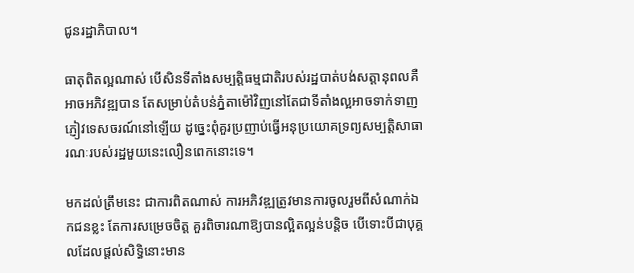ជូនរដ្ឋាភិបាល។

ធាតុពិតល្អណាស់ បើសិនទីតាំងសម្បត្តិធម្មជាតិរបស់រដ្ឋបាត់បង់សត្តានុពលគឺអាចអភិវឌ្ឍបាន តែសម្រាប់តំបន់ភ្នំតាម៉ៅវិញនៅតែជាទីតាំងល្អអាចទាក់ទាញភ្ញៀវទេសចរណ៍នៅឡើយ ដូច្នេះពុំគួរប្រញាប់ធ្វើអនុប្រយោគទ្រព្យសម្បត្តិសាធារណៈរបស់រដ្ឋមួយនេះលឿនពេកនោះទេ។

មកដល់ត្រឹមនេះ ជាការពិតណាស់ ការអភិវឌ្ឍត្រូវមានការចូលរួមពីសំណាក់ឯកជនខ្លះ តែការសម្រេចចិត្ត គួរពិចារណាឱ្យបានល្អិតល្អន់បន្តិច បើទោះបីជាបុគ្គលដែលផ្តល់សិទ្ធិនោះមាន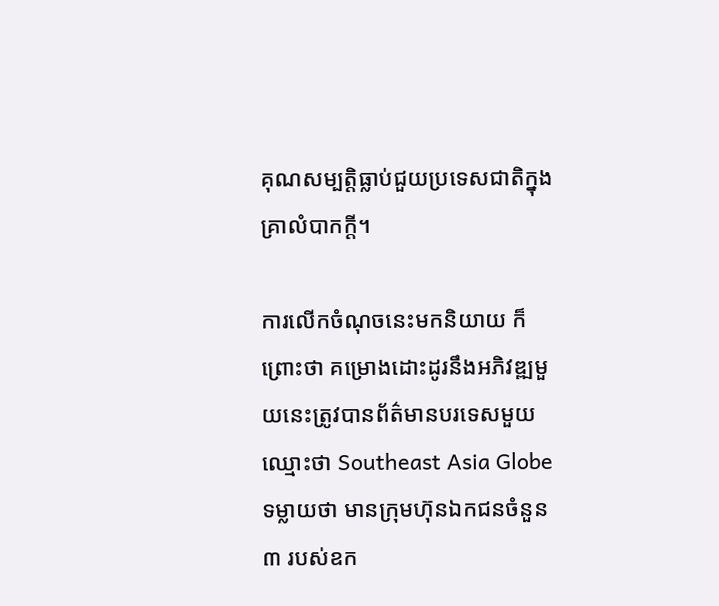គុណសម្បត្តិធ្លាប់ជួយប្រទេសជាតិក្នុងគ្រាលំបាកក្តី។

ការលើកចំណុចនេះមកនិយាយ ក៏ព្រោះថា គម្រោងដោះដូរនឹងអភិវឌ្ឍមួយនេះត្រូវបានព័ត៌មានបរទេសមួយឈ្មោះថា Southeast Asia Globe ទម្លាយថា មានក្រុមហ៊ុនឯកជនចំនួន ៣ របស់ឧក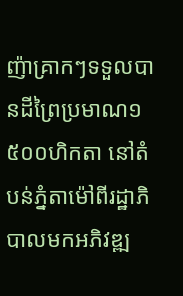ញ៉ាគ្រាកៗទទួលបានដីព្រៃប្រមាណ១ ៥០០ហិកតា នៅតំបន់ភ្នំតាម៉ៅពីរដ្ឋាភិបាលមកអភិវឌ្ឍ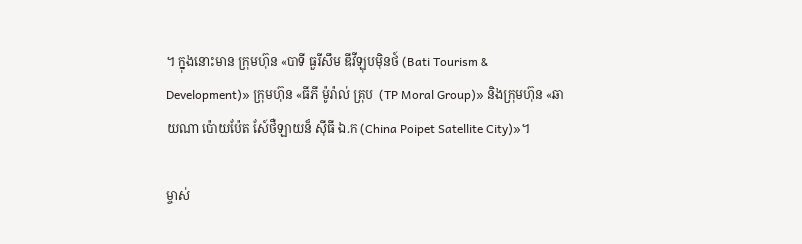។ ក្នុងនោះមាន ក្រុមហ៊ុន «បាទី ធួរីសឹម ឌីវីឡុបម៉ិនថ៍ (Bati Tourism & Development)» ក្រុមហ៊ុន «ធីភី ម៉ូរ៉ាល់ គ្រុប  (TP Moral Group)» និងក្រុមហ៊ុន «ឆាយណា ប៉ោយប៉ែត សែ៍ថឺឡាយន៏ ស៊ីធី ឯ.ក (China Poipet Satellite City)»។

ម្ចាស់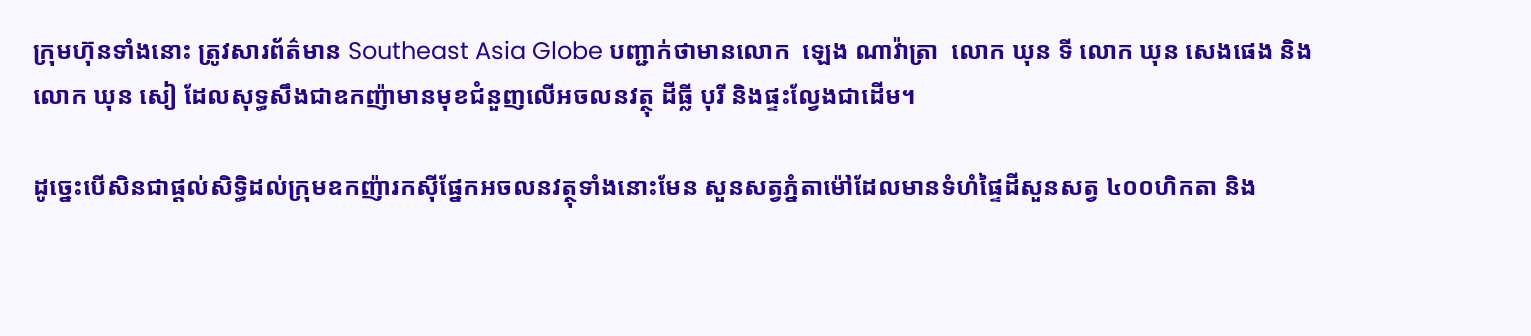ក្រុមហ៊ុនទាំងនោះ ត្រូវសារព័ត៌មាន Southeast Asia Globe បញ្ជាក់ថាមានលោក  ឡេង ណាវ៉ាត្រា  លោក ឃុន ទី លោក ឃុន សេងផេង និងលោក ឃុន សៀ ដែលសុទ្ធសឹងជាឧកញ៉ាមានមុខជំនួញលើអចលនវត្ថុ ដីធ្លី បុរី និងផ្ទះល្វែងជាដើម។

ដូច្នេះបើសិនជាផ្តល់សិទ្ធិដល់ក្រុមឧកញ៉ារកស៊ីផ្នែកអចលនវត្ថុទាំងនោះមែន សួនសត្វភ្នំតាម៉ៅដែលមានទំហំផ្ទៃដីសួនសត្វ ៤០០ហិកតា និង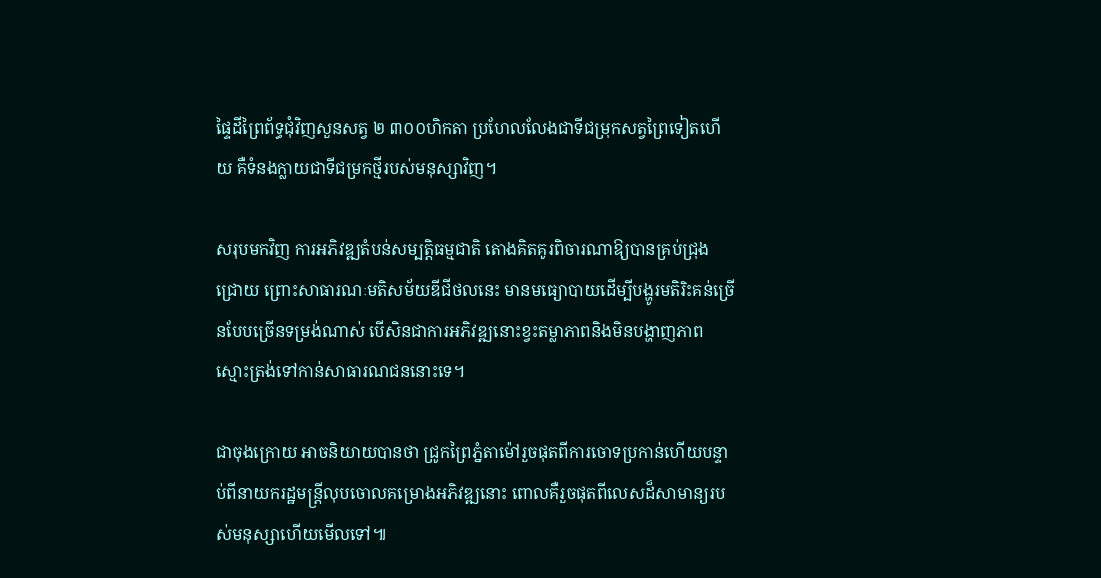ផ្ទៃដីព្រៃព័ទ្ធជុំវិញសួនសត្វ ២ ៣០០ហិកតា ប្រហែលលែងជាទីជម្រុកសត្វព្រៃទៀតហើយ គឺទំនងក្លាយជាទីជម្រកថ្មីរបស់មនុស្សាវិញ។

សរុបមកវិញ ការអភិវឌ្ឍតំបន់សម្បត្តិធម្មជាតិ តោងគិតគូរពិចារណាឱ្យបានគ្រប់ជ្រុងជ្រោយ ព្រោះសាធារណៈមតិសម័យឌីជីថលនេះ មានមធ្យោបាយដើម្បីបង្ហូរមតិរិះគន់ច្រើនបែបច្រើនទម្រង់ណាស់ បើសិនជាការអភិវឌ្ឍនោះខ្វះតម្លាភាពនិងមិនបង្ហាញភាពស្មោះត្រង់ទៅកាន់សាធារណជននោះទេ។

ជាចុងក្រោយ អាចនិយាយបានថា ជ្រូកព្រៃភ្នំតាម៉ៅរួចផុតពីការចោទប្រកាន់ហើយបន្ទាប់ពីនាយករដ្ឋមន្រ្តីលុបចោលគម្រោងអភិវឌ្ឍនោះ ពោលគឺរួចផុតពីលេសដ៏សាមាន្យរបស់មនុស្សាហើយមើលទៅ៕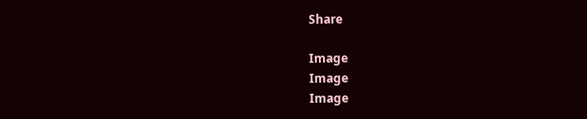Share

Image
Image
Image